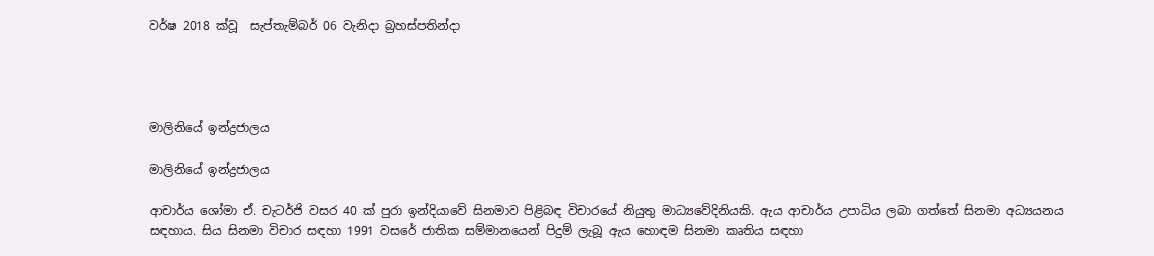වර්ෂ 2018 ක්වූ  සැප්තැම්බර් 06 වැනිදා බ්‍රහස්පතින්දා




මාලිනියේ ඉන්ද්‍රජාලය

මාලිනියේ ඉන්ද්‍රජාලය

ආචාර්ය ශෝමා ඒ. චැටර්ජි වසර 40 ක් පුරා ඉන්දියාවේ සිනමාව පිළිබඳ විචාරයේ නියුතු මාධ්‍යවේදිනියකි. ඇය ආචාර්ය උපාධිය ලබා ගත්තේ සිනමා අධ්‍යයනය සඳහාය. සිය සිනමා විචාර සඳහා 1991 වසරේ ජාතික සම්මානයෙන් පිදුම් ලැබූ ඇය හොඳම සිනමා කෘතිය සඳහා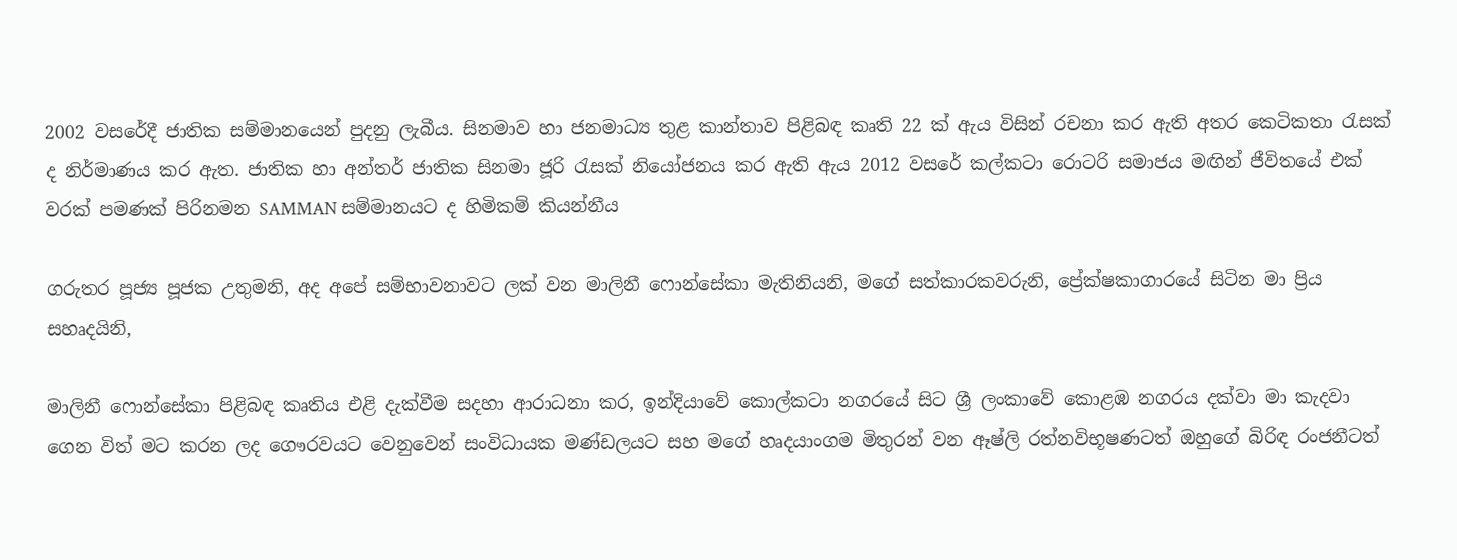2002 වසරේදී ජාතික සම්මානයෙන් පුදනු ලැබීය. සිනමාව හා ජනමාධ්‍ය තුළ කාන්තාව පිළිබඳ කෘති 22 ක් ඇය විසින් රචනා කර ඇති අතර කෙටිකතා රැසක් ද නිර්මාණය කර ඇත. ජාතික හා අන්තර් ජාතික සිනමා ජූරි රැසක් නියෝජනය කර ඇති ඇය 2012 වසරේ කල්කටා රොටරි සමාජය මඟින් ජීවිතයේ එක් වරක් පමණක් පිරිනමන SAMMAN සම්මානයට ද හිමිකම් කියන්නීය

ගරුතර පූජ්‍ය පූජක උතුමනි, අද අපේ සම්භාවනාවට ලක් වන මාලිනී ෆොන්සේකා මැතිනියනි, මගේ සත්කාරකවරුනි, ප්‍රේක්ෂකාගාරයේ සිටින මා ප්‍රිය සහෘදයිනි,

මාලිනී ෆොන්සේකා පිළිබඳ කෘතිය එළි දැක්වීම සදහා ආරාධනා කර, ඉන්දියාවේ කොල්කටා නගරයේ සිට ශ්‍රී ලංකාවේ කොළඹ නගරය දක්වා මා කැදවා ගෙන විත් මට කරන ලද ගෞරවයට වෙනුවෙන් සංවිධායක මණ්ඩලයට සහ මගේ හෘදයාංගම මිතුරන් වන ඈෂ්ලි රත්නවිභූෂණටත් ඔහුගේ බිරිඳ රංජනීටත්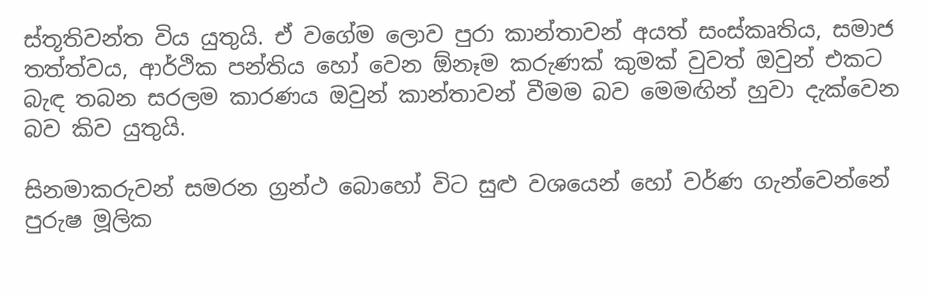ස්තූතිවන්ත විය යුතුයි. ඒ වගේම ලොව පුරා කාන්තාවන් අයත් සංස්කෘතිය, සමාජ තත්ත්වය, ආර්ථික පන්තිය හෝ වෙන ඕනෑම කරුණක් කුමක් වුවත් ඔවුන් එකට බැඳ තබන සරලම කාරණය ඔවුන් කාන්තාවන් වීමම බව මෙමඟින් හුවා දැක්වෙන බව කිව යුතුයි.

සිනමාකරුවන් සමරන ග්‍රන්ථ බොහෝ විට සුළු වශයෙන් හෝ වර්ණ ගැන්වෙන්නේ පුරුෂ මූලික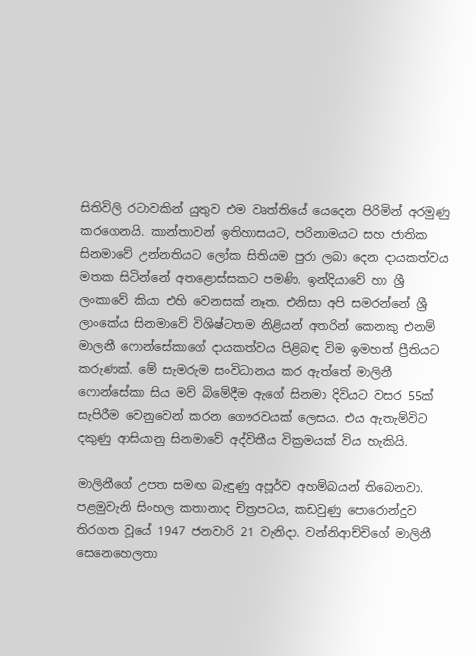සිතිවිලි රටාවකින් යුතුව එම වෘත්තියේ යෙදෙන පිරිමින් අරමුණු කරගෙනයි. කාන්තාවන් ඉතිහාසයට, පරිනාමයට සහ ජාතික සිනමාවේ උන්නතියට ලෝක සිතියම පුරා ලබා දෙන දායකත්වය මතක සිටින්නේ අතළොස්සකට පමණි. ඉන්දියාවේ හා ශ්‍රී ලංකාවේ කියා එහි වෙනසක් නෑත. එනිසා අපි සමරන්නේ ශ්‍රී ලාංකේය සිනමාවේ විශිෂ්ටතම නිළියන් අතරින් කෙනකු එනම් මාලනී ෆොන්සේකාගේ දායකත්වය පිළිබඳ විම ඉමහත් ප්‍රීතියට කරුණක්. මේ සැමරුම සංවිධානය කර ඇත්තේ මාලිනී ෆොන්සේකා සිය මව් බිමේදීම ඇගේ සිනමා දිවියට වසර 55ක් සැපිරීම වෙනුවෙන් කරන ගෞරවයක් ලෙසය. එය ඇතැම්විට දකුණු ආසියානු සිනමාවේ අද්විතීය වික්‍රමයක් විය හැකියි.

මාලිනීගේ උපත සමඟ බැඳුණු අපූර්ව අහම්බයන් තිබෙනවා. පළමුවැනි සිංහල කතානාද චිත්‍රපටය, කඩවුණු පොරොන්දුව තිරගත වූයේ 1947 ජනවාරි 21 වැනිදා. වන්නිආච්චිගේ මාලිනී සෙනෙහෙලතා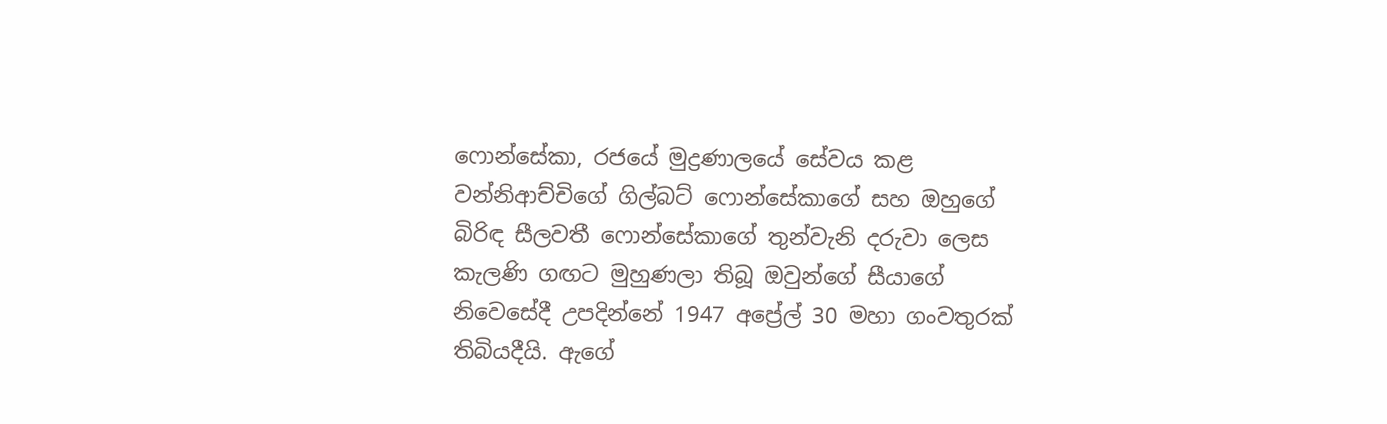ෆොන්සේකා, රජයේ මුද්‍රණාලයේ සේවය කළ වන්නිආච්චිගේ ගිල්බට් ෆොන්සේකාගේ සහ ඔහුගේ බිරිඳ සීලවතී ෆොන්සේකාගේ තුන්වැනි දරුවා ලෙස කැලණි ගඟට මුහුණලා තිබූ ඔවුන්ගේ සීයාගේ නිවෙසේදී උපදින්නේ 1947 අප්‍රේල් 30 මහා ගංවතුරක් තිබියදීයි. ඇගේ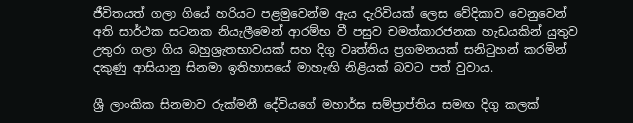ජීවිතයත් ගලා ගියේ හරියට පළමුවෙන්ම ඇය දැරිවියක් ලෙස වේදිකාව වෙනුවෙන් අති සාර්ථක සටනක නියැලීමෙන් ආරම්භ වී පසුව චමත්කාරජනක හැඩයකින් යුතුව උතුරා ගලා ගිය බහුශ්‍රැතභාවයක් සහ දිගු වෘත්තිය ප්‍රගමනයක් සනිටුහන් කරමින් දකුණු ආසියානු සිනමා ඉතිහාසයේ මාහැඟි නිළියක් බවට පත් වුවාය.

ශ්‍රී ලාංකික සිනමාව රුක්මනී දේවියගේ මහාර්ඝ සම්ප්‍රාප්තිය සමඟ දිගු කලක්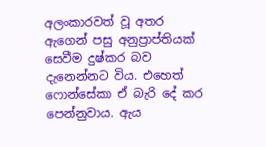අලංකාරවත් වූ අතර ඇගෙන් පසු අනුප්‍රාප්තියක් සෙවීම දුෂ්කර බව දැනෙන්නට විය. එහෙත් ෆොන්සේකා ඒ බැරි දේ කර පෙන්නුවාය. ඇය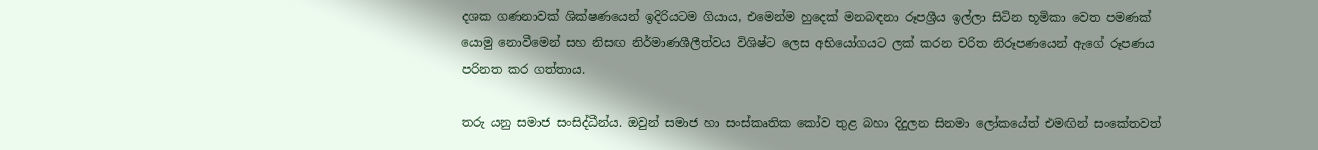දශක ගණනාවක් ශික්ෂණයෙන් ඉදිරියටම ගියාය, එමෙන්ම හුදෙක් මනබඳනා රූපශ්‍රීය ඉල්ලා සිටින භූමිකා වෙත පමණක් යොමු නොවීමෙන් සහ නිසඟ නිර්මාණශීලීත්වය විශිෂ්ට ලෙස අභියෝගයට ලක් කරන චරිත නිරූපණයෙන් ඇගේ රූපණය පරිනත කර ගත්තාය.

තරු යනු සමාජ සංසිද්ධීන්ය. ඔවුන් සමාජ හා සංස්කෘතික කෝව තුළ බහා දිදුලන සිනමා ලෝකයේත් එමඟින් සංකේතවත්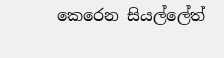කෙරෙන සියල්ලේත්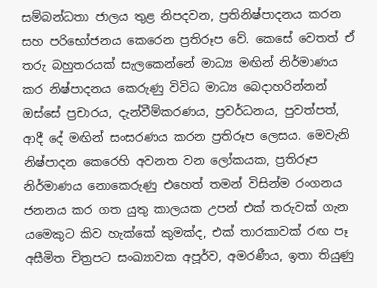සම්බන්ධතා ජාලය තුළ නිපදවන, ප්‍රතිනිෂ්පාදනය කරන සහ පරිභෝජනය කෙරෙන ප්‍රතිරූප වේ. කෙසේ වෙතත් ඒ තරු බහුතරයක් සැලකෙන්නේ මාධ්‍ය මඟින් නිර්මාණය කර නිෂ්පාදනය කෙරුණු විවිධ මාධ්‍ය බෙදාහරින්නන් ඔස්සේ ප්‍රචාරය, දැන්වීම්කරණය, ප්‍රවර්ධනය, පුවත්පත්, ආදී දේ මඟින් සංසරණය කරන ප්‍රතිරූප ලෙසය. මෙවැනි නිෂ්පාදන කෙරෙහි අවනත වන ලෝකයක, ප්‍රතිරූප නිර්මාණය නොකෙරුණු එහෙත් තමන් විසින්ම රංගනය ජනනය කර ගත යුතු කාලයක උපන් එක් තරුවක් ගැන යමෙකුට කිව හැක්කේ කුමක්ද, එක් තාරකාවක් රඟ පෑ අසීමිත චිත්‍රපට සංඛ්‍යාවක අපූර්ව, අමරණීය, ඉතා තියුණු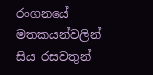රංගනයේ මතකයන්වලින් සිය රසවතුන්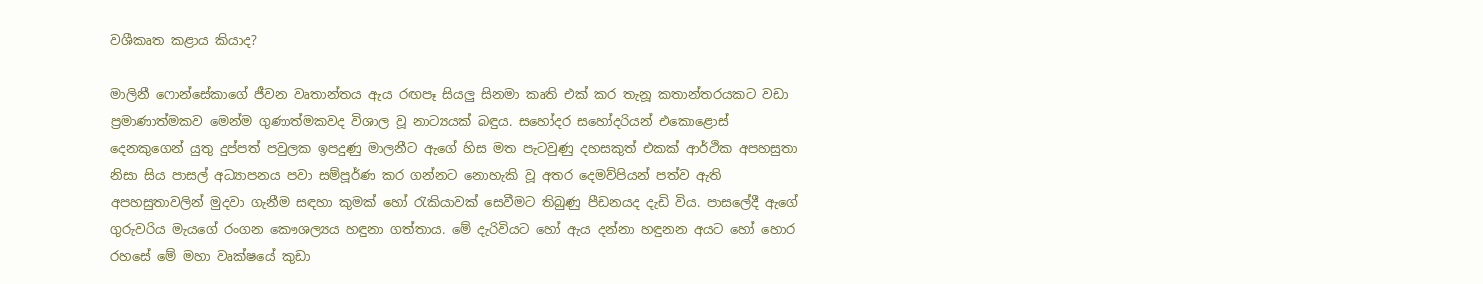වශීකෘත කළාය කියාද?

මාලිනී ෆොන්සේකාගේ ජීවන වෘතාන්තය ඇය රඟපෑ සියලු සිනමා කෘති එක් කර තැනූ කතාන්තරයකට වඩා ප්‍රමාණාත්මකව මෙන්ම ගුණාත්මකවද විශාල වූ නාට්‍යයක් බඳුය. සහෝදර සහෝදරියන් එකොළොස් දෙනකුගෙන් යුතු දුප්පත් පවුලක ඉපදුණු මාලනීට ඇගේ හිස මත පැටවුණු දහසකුත් එකක් ආර්ථික අපහසුතා නිසා සිය පාසල් අධ්‍යාපනය පවා සම්පූර්ණ කර ගන්නට නොහැකි වූ අතර දෙමව්පියන් පත්ව ඇති අපහසුතාවලින් මුදවා ගැනීම සඳහා කුමක් හෝ රැකියාවක් සෙවීමට තිබුණු පීඩනයද දැඩි විය. පාසලේදී ඇගේ ගුරුවරිය මැයගේ රංගන කෞශල්‍යය හඳුනා ගත්තාය. මේ දැරිවියට හෝ ඇය දන්නා හඳුනන අයට හෝ හොර රහසේ මේ මහා වෘක්ෂයේ කුඩා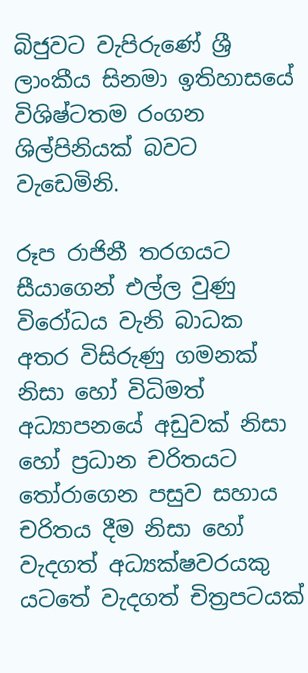බිජුවට වැපිරුණේ ශ්‍රී ලාංකීය සිනමා ඉතිහාසයේ විශිෂ්ටතම රංගන ශිල්පිනියක් බවට වැඩෙමිනි.

රූප රාජිනී තරගයට සීයාගෙන් එල්ල වුණු විරෝධය වැනි බාධක අතර විසිරුණු ගමනක් නිසා හෝ විධිමත් අධ්‍යාපනයේ අඩුවක් නිසා හෝ ප්‍රධාන චරිතයට තෝරාගෙන පසුව සහාය චරිතය දීම නිසා හෝ වැදගත් අධ්‍යක්ෂවරයකු යටතේ වැදගත් චිත්‍රපටයක්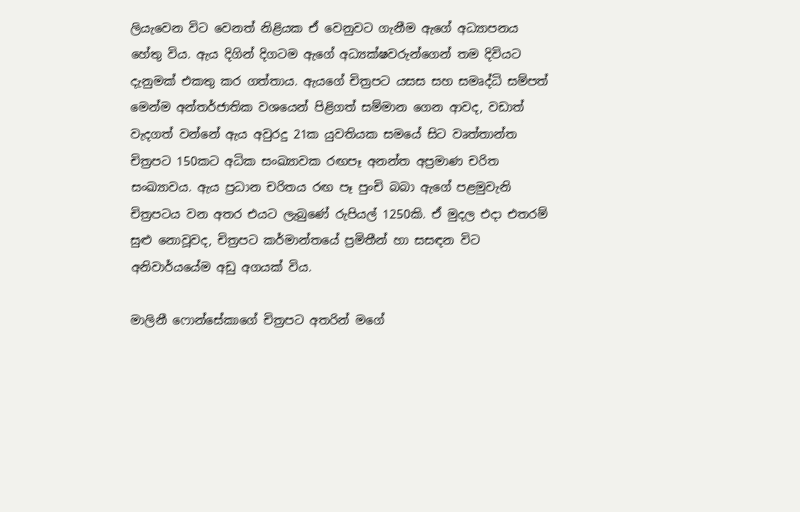ලියැවෙන විට වෙනත් නිළියක ඒ වෙනුවට ගැනීම ඇගේ අධ්‍යාපනය හේතු විය. ඇය දිගින් දිගටම ඇගේ අධ්‍යක්ෂවරුන්ගෙන් තම දිවියට දැනුමක් එකතු කර ගත්තාය. ඇයගේ චිත්‍රපට යසස සහ සමෘද්ධි සම්පත් මෙන්ම අන්තර්ජාතික වශයෙන් පිළිගත් සම්මාන ගෙන ආවද, වඩාත් වැදගත් වන්නේ ඇය අවුරදු 21ක යුවතියක සමයේ සිට වෘත්තාන්ත චිත්‍රපට 150කට අධික සංඛ්‍යාවක රඟපෑ අනන්ත අප්‍රමාණ චරිත සංඛ්‍යාවය. ඇය ප්‍රධාන චරිතය රඟ පෑ පුංචි බබා ඇගේ පළමුවැනි චිත්‍රපටය වන අතර එයට ලැබුණේ රුපියල් 1250කි. ඒ මුදල එදා එතරම් සුළු නොවූවද, චිත්‍රපට කර්මාන්තයේ ප්‍රමිතීන් හා සසඳන විට අනිවාර්යයේම අඩු අගයක් විය.

මාලිනී ෆොන්සේකාගේ චිත්‍රපට අතරින් මගේ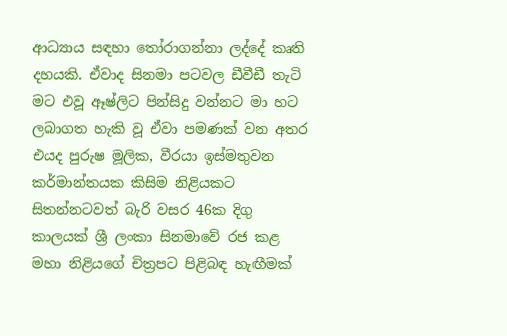ආධ්‍යාය සඳහා තෝරාගන්නා ලද්දේ කෘති දහයකි. ඒවාද සිනමා පටවල ඩීවීඩී තැටි මට එවූ ඈෂ්ලිට පින්සිදු වන්නට මා හට ලබාගත හැකි වූ ඒවා පමණක් වන අතර එයද පුරුෂ මූලික, වීරයා ඉස්මතුවන කර්මාන්තයක කිසිම නිළියකට සිතන්නටවත් බැරි වසර 46ක දිගු කාලයක් ශ්‍රී ලංකා සිනමාවේ රජ කළ මහා නිළියගේ චිත්‍රපට පිළිබඳ හැඟීමක්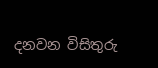දනවන විසිතුරු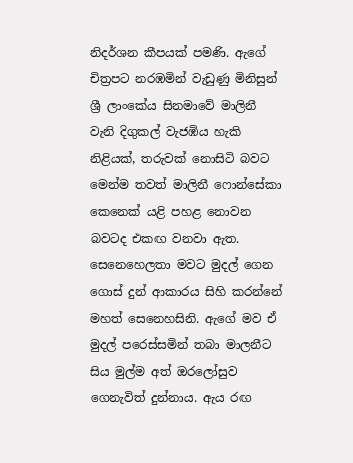නිදර්ශන කීපයක් පමණි. ඇගේ චිත්‍රපට නරඹමින් වැඩුණු මිනිසුන් ශ්‍රී ලාංකේය සිනමාවේ මාලිනී වැනි දිගුකල් වැජඹිය හැකි නිළියක්, තරුවක් නොසිටි බවට මෙන්ම තවත් මාලිනී ෆොන්සේකා කෙනෙක් යළි පහළ නොවන බවටද එකඟ වනවා ඇත. සෙනෙහෙලතා මවට මුදල් ගෙන ගොස් දුන් ආකාරය සිහි කරන්නේ මහත් සෙනෙහසිනි. ඇගේ මව ඒ මුදල් පරෙස්සමින් තබා මාලනීට සිය මුල්ම අත් ඔරලෝසුව ගෙනැවිත් දුන්නාය. ඇය රඟ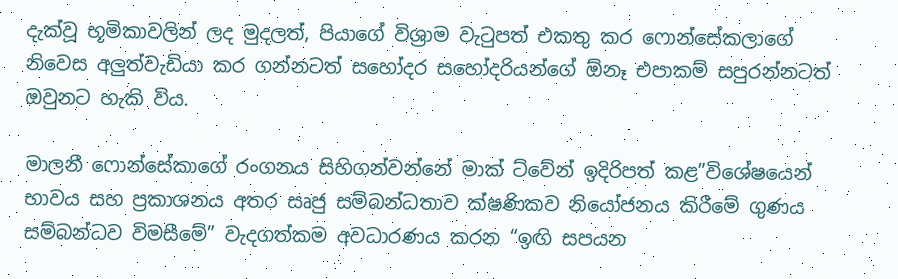දැක්වූ භූමිකාවලින් ලද මුදලත්, පියාගේ විශ්‍රාම වැටුපත් එකතු කර ෆොන්සේකලාගේ නිවෙස අලුත්වැඩියා කර ගන්නටත් සහෝදර සහෝදරියන්ගේ ඕනෑ එපාකම් සපුරන්නටත් ඔවුනට හැකි විය.

මාලනී ෆොන්සේකාගේ රංගනය සිහිගන්වන්නේ මාක් ට්වේන් ඉදිරිපත් කළ”විශේෂයෙන් භාවය සහ ප්‍රකාශනය අතර සෘජු සම්බන්ධතාව ක්ෂණිකව නියෝජනය කිරීමේ ගුණය සම්බන්ධව විමසීමේ” වැදගත්කම අවධාරණය කරන “ඉඟි සපයන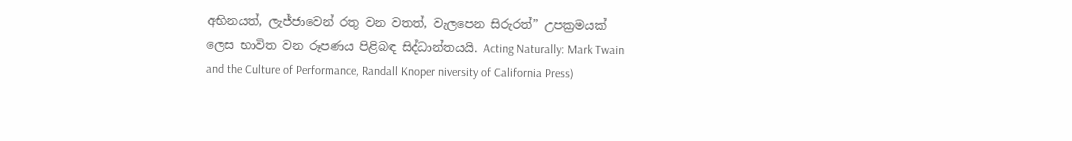අභිනයත්, ලැජ්ජාවෙන් රතු වන වතත්, වැලපෙන සිරුරත්” උපක්‍රමයක් ලෙස භාවිත වන රූපණය පිළිබඳ සිද්ධාන්තයයි. Acting Naturally: Mark Twain and the Culture of Performance, Randall Knoper niversity of California Press)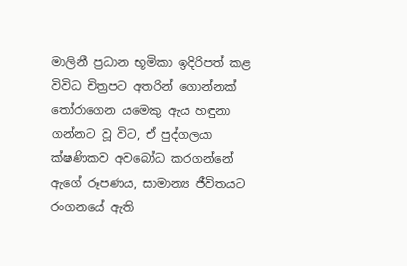මාලිනී ප්‍රධාන භූමිකා ඉදිරිපත් කළ විවිධ චිත්‍රපට අතරින් ගොන්නක් තෝරාගෙන යමෙකු ඇය හඳුනා ගන්නට වූ විට, ඒ පුද්ගලයා ක්ෂණිකව අවබෝධ කරගන්නේ ඇගේ රූපණය, සාමාන්‍ය ජීවිතයට රංගනයේ ඇති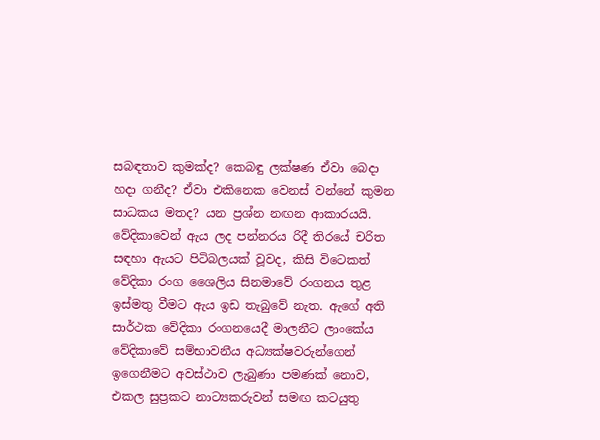සබඳතාව කුමක්ද? කෙබඳු ලක්ෂණ ඒවා බෙදා හදා ගනීද? ඒවා එකිනෙක වෙනස් වන්නේ කුමන සාධකය මතද? යන ප්‍රශ්න නඟන ආකාරයයි. වේදිකාවෙන් ඇය ලද පන්නරය රිදී තිරයේ චරිත සඳහා ඇයට පිටිබලයක් වූවද, කිසි විටෙකත් වේදිකා රංග ශෛලිය සිනමාවේ රංගනය තුළ ඉස්මතු වීමට ඇය ඉඩ තැබුවේ නැත. ඇගේ අති සාර්ථක වේදිකා රංගනයෙදී මාලනීට ලාංකේය වේදිකාවේ සම්භාවනීය අධ්‍යක්ෂවරුන්ගෙන් ඉගෙනීමට අවස්ථාව ලැබුණා පමණක් නොව, එකල සුප්‍රකට නාට්‍යකරුවන් සමඟ කටයුතු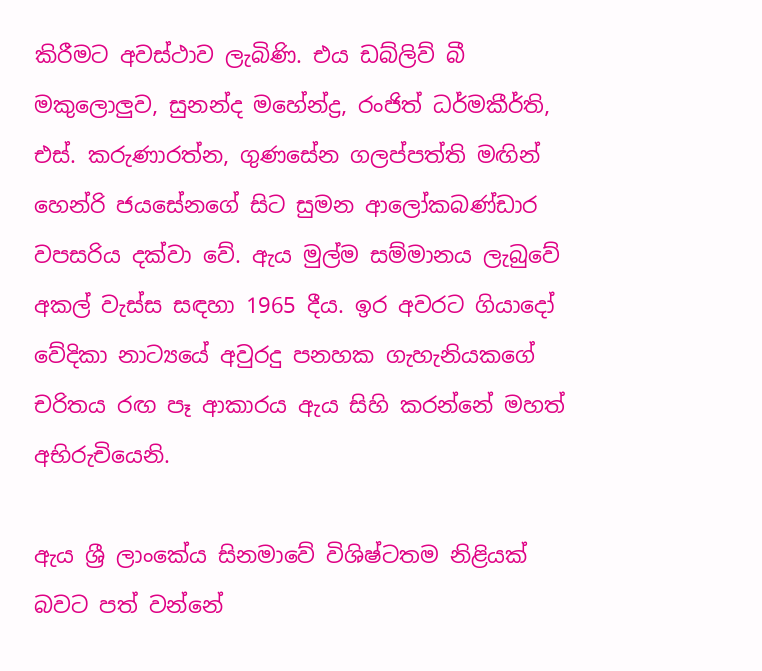කිරීමට අවස්ථාව ලැබිණි. එය ඩබ්ලිව් බී මකුලොලුව, සුනන්ද මහේන්ද්‍ර, රංජිත් ධර්මකීර්ති, එස්. කරුණාරත්න, ගුණසේන ගලප්පත්ති මඟින් හෙන්රි ජයසේනගේ සිට සුමන ආලෝකබණ්ඩාර වපසරිය දක්වා වේ. ඇය මුල්ම සම්මානය ලැබුවේ අකල් වැස්ස සඳහා 1965 දීය. ඉර අවරට ගියාදෝ වේදිකා නාට්‍යයේ අවුරදු පනහක ගැහැනියකගේ චරිතය රඟ පෑ ආකාරය ඇය සිහි කරන්නේ මහත් අභිරුචියෙනි.

ඇය ශ්‍රී ලාංකේය සිනමාවේ විශිෂ්ටතම නිළියක් බවට පත් වන්නේ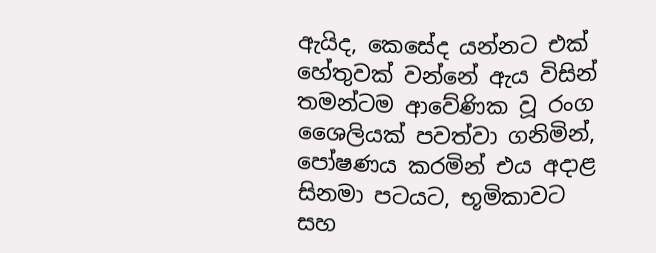ඇයිද, කෙසේද යන්නට එක් හේතුවක් වන්නේ ඇය විසින් තමන්ටම ආවේණික වූ රංග ශෛලියක් පවත්වා ගනිමින්, පෝෂණය කරමින් එය අදාළ සිනමා පටයට, භූමිකාවට සහ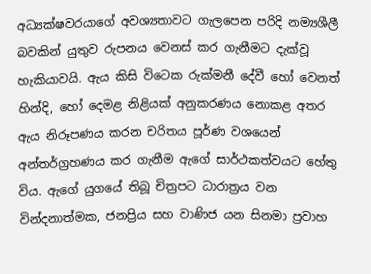අධ්‍යක්ෂවරයාගේ අවශ්‍යතාවට ගැලපෙන පරිදි නම්‍යශීලී බවකින් යුතුව රුපනය වෙනස් කර ගැනීමට දැක්වූ හැකියාවයි. ඇය කිසි විටෙක රුක්මනී දේවී හෝ වෙනත් හින්දි, හෝ දෙමළ නිළියක් අනුකරණය නොකළ අතර ඇය නිරූපණය කරන චරිතය පූර්ණ වශයෙන් අන්තර්ග්‍රහණය කර ගැනීම ඇගේ සාර්ථකත්වයට හේතු විය. ඇගේ යුගයේ තිබූ චිත්‍රපට ධාරාත්‍රය වන වින්දනාත්මක, ජනප්‍රිය සහ වාණිජ යන සිනමා ප්‍රවාහ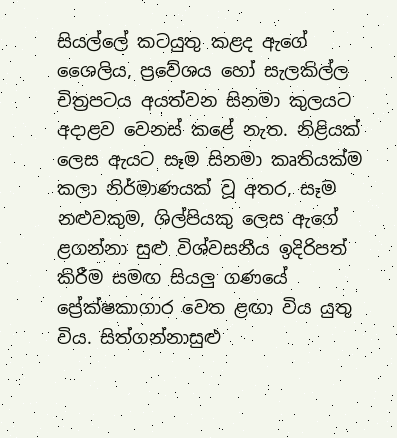සියල්ලේ කටයුතු කළද ඇගේ ශෛලිය, ප්‍රවේශය හෝ සැලකිල්ල චිත්‍රපටය අයත්වන සිනමා කුලයට අදාළව වෙනස් කළේ නැත. නිළියක් ලෙස ඇයට සෑම සිනමා කෘතියක්ම කලා නිර්මාණයක් වූ අතර, සෑම නළුවකුම, ශිල්පියකු ලෙස ඇගේ ළගන්නා සුළු විශ්වසනීය ඉදිරිපත් කිරීම සමඟ සියලු ගණයේ ප්‍රේක්ෂකාගාර වෙත ළඟා විය යුතු විය. සිත්ගන්නාසුළු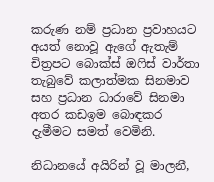කරුණ නම් ප්‍රධාන ප්‍රවාහයට අයත් නොවූ ඇගේ ඇතැම් චිත්‍රපට බොක්ස් ඔෆිස් වාර්තා තැබුවේ කලාත්මක සිනමාව සහ ප්‍රධාන ධාරාවේ සිනමා අතර කඩඉම බොඳකර දැමීමට සමත් වෙමිනි.

නිධානයේ අයිරින් වූ මාලනී,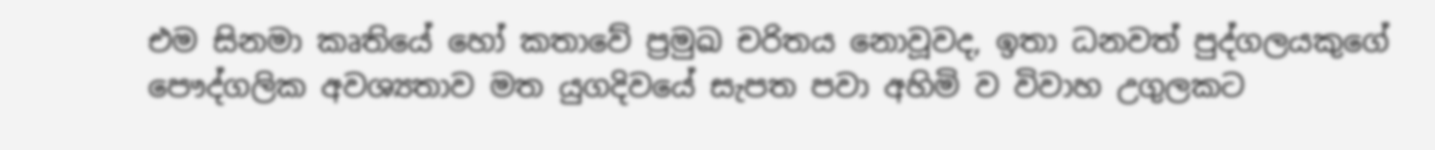එම සිනමා කෘතියේ හෝ කතාවේ ප්‍රමුඛ චරිතය නොවූවද, ඉතා ධනවත් පුද්ගලයකුගේ පෞද්ගලික අවශ්‍යතාව මත යුගදිවයේ සැපත පවා අහිමි ව විවාහ උගුලකට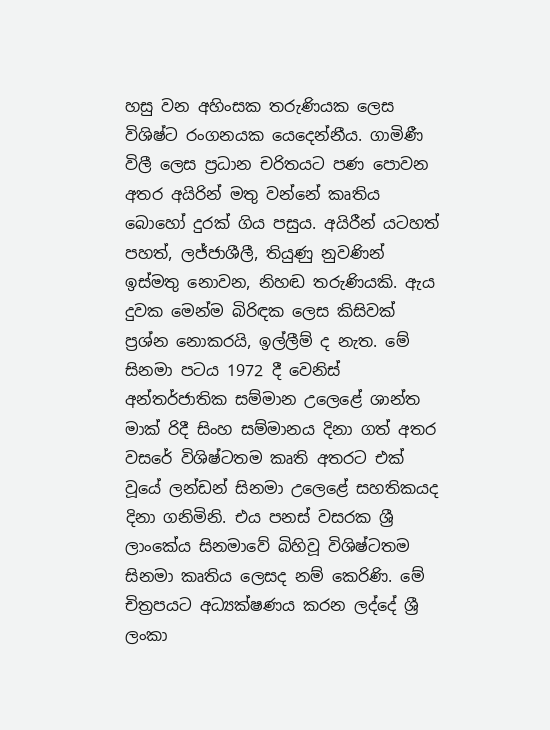හසු වන අහිංසක තරුණියක ලෙස විශිෂ්ට රංගනයක යෙදෙන්නීය. ගාමිණී විලී ලෙස ප්‍රධාන චරිතයට පණ පොවන අතර අයිරින් මතු වන්නේ කෘතිය බොහෝ දුරක් ගිය පසුය. අයිරීන් යටහත් පහත්, ලජ්ජාශීලී, තියුණු නුවණින් ඉස්මතු නොවන, නිහඬ තරුණියකි. ඇය දුවක මෙන්ම බිරිඳක ලෙස කිසිවක් ප්‍රශ්න නොකරයි, ඉල්ලීම් ද නැත. මේ සිනමා පටය 1972 දී වෙනිස් අන්තර්ජාතික සම්මාන උලෙළේ ශාන්ත මාක් රිදී සිංහ සම්මානය දිනා ගත් අතර වසරේ විශිෂ්ටතම කෘති අතරට එක් වූයේ ලන්ඩන් සිනමා උලෙළේ සහතිකයද දිනා ගනිමිනි. එය පනස් වසරක ශ්‍රී ලාංකේය සිනමාවේ බිහිවූ විශිෂ්ටතම සිනමා කෘතිය ලෙසද නම් කෙරිණි. මේ චිත්‍රපයට අධ්‍යක්ෂණය කරන ලද්දේ ශ්‍රී ලංකා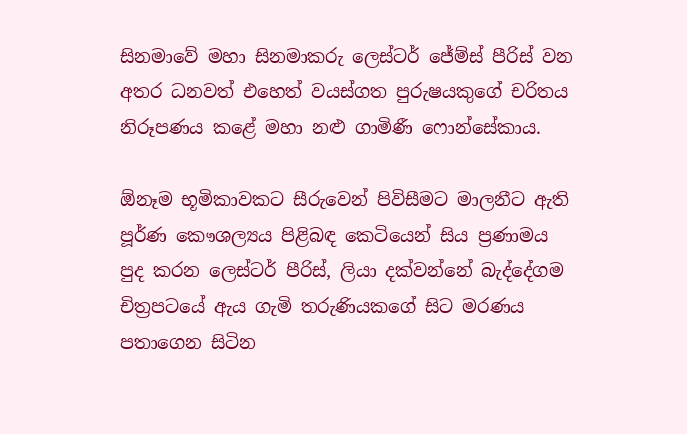සිනමාවේ මහා සිනමාකරු ලෙස්ටර් ජේම්ස් පීරිස් වන අතර ධනවත් එහෙත් වයස්ගත පුරුෂයකුගේ චරිතය නිරූපණය කළේ මහා නළු ගාමිණී ෆොන්සේකාය.

ඕනෑම භූමිකාවකට සීරුවෙන් පිවිසීමට මාලනීට ඇති පූර්ණ කෞශල්‍යය පිළිබඳ කෙටියෙන් සිය ප්‍රණාමය පුද කරන ලෙස්ටර් පීරිස්, ලියා දක්වන්නේ බැද්දේගම චිත්‍රපටයේ ඇය ගැමි තරුණියකගේ සිට මරණය පතාගෙන සිටින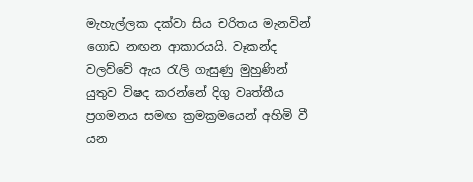මැහැල්ලක දක්වා සිය චරිතය මැනවින් ගොඩ නඟන ආකාරයයි. වෑකන්ද වලව්වේ ඇය රැලි ගැසුණු මුහුණින් යුතුව විෂද කරන්නේ දිගු වෘත්තීය ප්‍රගමනය සමඟ ක්‍රමක්‍රමයෙන් අහිමි වී යන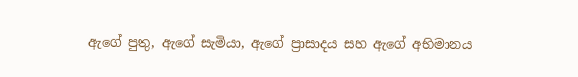ඇගේ පුතු, ඇගේ සැමියා, ඇගේ ප්‍රාසාදය සහ ඇගේ අභිමානය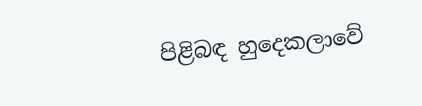පිළිබඳ හුදෙකලාවේ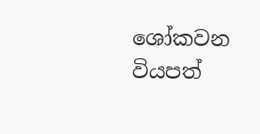ශෝකවන වියපත්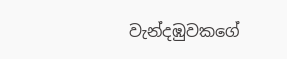වැන්දඹුවකගේ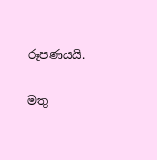රූපණයයි.

මතු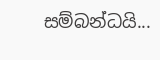සම්බන්ධයි...